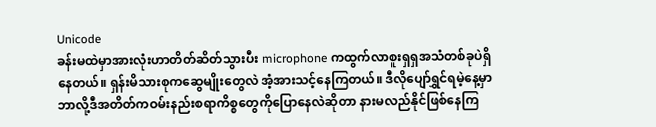Unicode
ခန်းမထဲမှာအားလုံးဟာတိတ်ဆိတ်သွားပီး microphone ကထွက်လာစူးရှရှအသံတစ်ခုပဲရှိနေတယ်။ ရှန်းမိသားစုကဆွေမျိုးတွေလဲ အံ့အားသင့်နေကြတယ်။ ဒီလိုပျော်ရွှင်ရမဲ့နေ့မှာဘာလို့ဒီအတိတ်ကဝမ်းနည်းစရာကိစ္စတွေကိုပြောနေလဲဆိုတာ နားမလည်နိုင်ဖြစ်နေကြ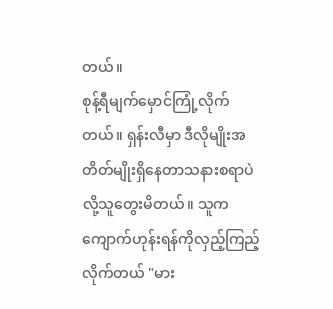တယ်။
စုန့်ရီမျက်မှောင်ကြုံ့လိုက်တယ်။ ရှန်းလီမှာ ဒီလိုမျိုးအတိတ်မျိုးရှိနေတာသနားစရာပဲလို့သူတွေးမိတယ်။ သူကကျောက်ဟုန်းရန်ကိုလှည့်ကြည့်လိုက်တယ် "မား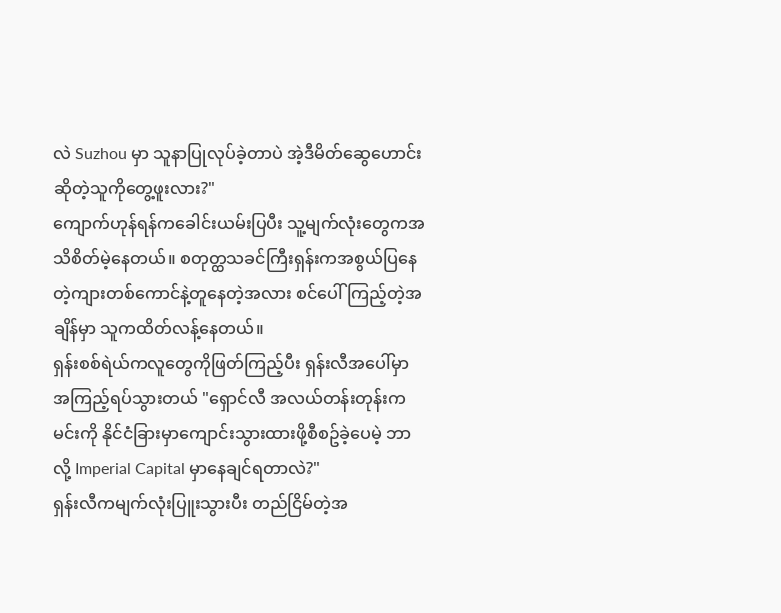လဲ Suzhou မှာ သူနာပြုလုပ်ခဲ့တာပဲ အဲ့ဒီမိတ်ဆွေဟောင်းဆိုတဲ့သူကိုတွေ့ဖူးလား?"
ကျောက်ဟုန်ရန်ကခေါင်းယမ်းပြပီး သူ့မျက်လုံးတွေကအသိစိတ်မဲ့နေတယ်။ စတုတ္ထသခင်ကြီးရှန်းကအစွယ်ပြနေတဲ့ကျားတစ်ကောင်နဲ့တူနေတဲ့အလား စင်ပေါ်ကြည့်တဲ့အချိန်မှာ သူကထိတ်လန့်နေတယ်။
ရှန်းစစ်ရဲယ်ကလူတွေကိုဖြတ်ကြည့်ပီး ရှန်းလီအပေါ်မှာအကြည့်ရပ်သွားတယ် "ရှောင်လီ အလယ်တန်းတုန်းကမင်းကို နိုင်ငံခြားမှာကျောင်းသွားထားဖို့စီစဥ်ခဲ့ပေမဲ့ ဘာလို့ Imperial Capital မှာနေချင်ရတာလဲ?"
ရှန်းလီကမျက်လုံးပြူးသွားပီး တည်ငြိမ်တဲ့အ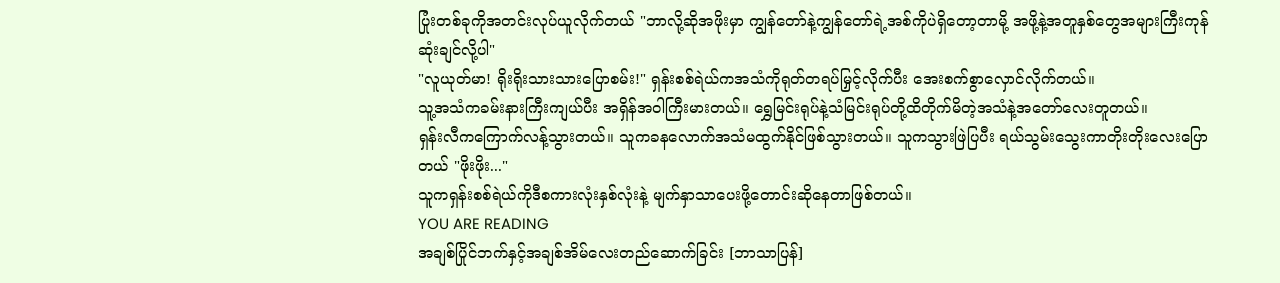ပြုံးတစ်ခုကိုအတင်းလုပ်ယူလိုက်တယ် "ဘာလို့ဆိုအဖိုးမှာ ကျွန်တော်နဲ့ကျွန်တော်ရဲ့အစ်ကိုပဲရှိတော့တာမို့ အဖို့နဲ့အတူနှစ်တွေအများကြီးကုန်ဆုံးချင်လို့ပါ"
"လူယုတ်မာ! ရိုးရိုးသားသားပြောစမ်း!" ရှန်းစစ်ရဲယ်ကအသံကိုရုတ်တရပ်မြှင့်လိုက်ပီး အေးစက်စွာလှောင်လိုက်တယ်။
သူ့အသံကခမ်းနားကြီးကျယ်ပီး အရှိန်အဝါကြီးမားတယ်။ ရွှေမြင်းရုပ်နဲ့သံမြင်းရုပ်တို့ထိတိုက်မိတဲ့အသံနဲ့အတော်လေးတူတယ်။
ရှန်းလီကကြောက်လန့်သွားတယ်။ သူကခနလောက်အသံမထွက်နိုင်ဖြစ်သွားတယ်။ သူကသွားဖြဲပြပီး ရယ်သွမ်းသွေးကာတိုးတိုးလေးပြောတယ် "ဖိုးဖိုး..."
သူကရှန်းစစ်ရဲယ်ကိုဒီစကားလုံးနှစ်လုံးနဲ့ မျက်နှာသာပေးဖို့တောင်းဆိုနေတာဖြစ်တယ်။
YOU ARE READING
အချစ်ပြိုင်ဘက်နှင့်အချစ်အိမ်လေးတည်ဆောက်ခြင်း [ဘာသာပြန်]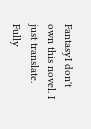FantasyI don't own this novel. I just translate. Fully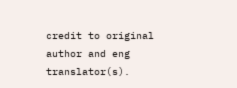credit to original author and eng translator(s).